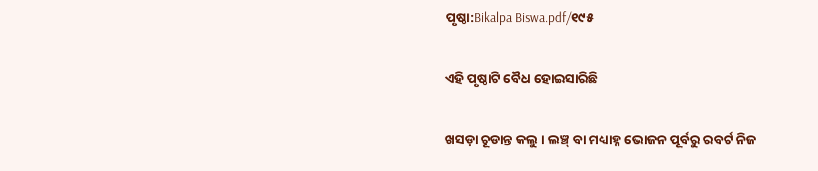ପୃଷ୍ଠା:Bikalpa Biswa.pdf/୧୯୫

ଏହି ପୃଷ୍ଠାଟି ବୈଧ ହୋଇସାରିଛି

ଖସଡ଼ା ଚୂଡାନ୍ତ କଲୁ । ଲଞ୍ଚ୍ ବା ମଧ୍ୟାହ୍ନ ଭୋଜନ ପୂର୍ବରୁ ରବର୍ଟ ନିଜ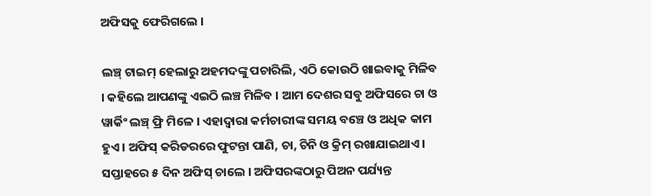ଅଫିସକୁ ଫେରିଗଲେ ।

ଲଞ୍ଚ୍ ଟାଇମ୍ ହେଲାରୁ ଅହମଦଙ୍କୁ ପଚାରିଲି, ଏଠି କୋଉଠି ଖାଇବାକୁ ମିଳିବ । କହିଲେ ଆପଣଙ୍କୁ ଏଇଠି ଲଞ୍ଚ ମିଳିବ । ଆମ ଦେଶର ସବୁ ଅଫିସରେ ଚା ଓ ୱାର୍କିଂ ଲଞ୍ଚ୍ ଫ୍ରି ମିଳେ । ଏହାଦ୍ୱାରା କର୍ମଚାରୀଙ୍କ ସମୟ ବଞ୍ଚେ ଓ ଅଧିକ କାମ ହୁଏ । ଅଫିସ୍ କରିଡରରେ ଫୁଟନ୍ତା ପାଣି, ଚା, ଚିନି ଓ କ୍ରିମ୍ ରଖାଯାଇଥାଏ । ସପ୍ତାହରେ ୫ ଦିନ ଅଫିସ୍ ଚାଲେ । ଅଫିସରଙ୍କଠାରୁ ପିଅନ ପର୍ଯ୍ୟନ୍ତ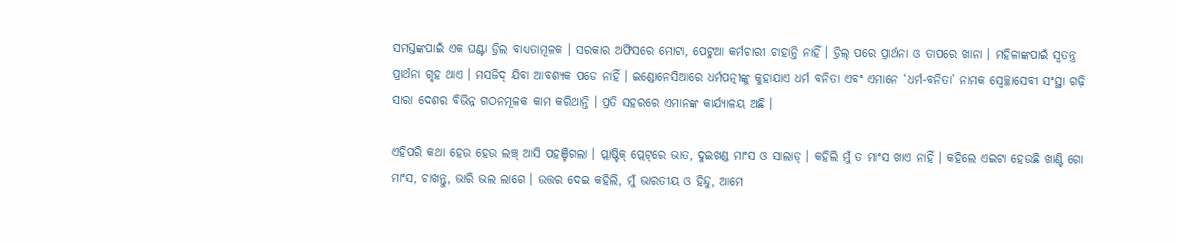ସମସ୍ତଙ୍କପାଇଁ ଏକ ଘଣ୍ଟା ଡ୍ରିଲ ବାଧ୍ୟତାମୂଳକ । ସରକାର ଅଫିସରେ ମୋଟା, ପେଟୁଆ କର୍ମଚାରୀ ଚାହାନ୍ତି ନାହିଁ । ଡ୍ରିଲ୍ ପରେ ପ୍ରାର୍ଥନା ଓ ତାପରେ ଖାନା । ମହିଳାଙ୍କପାଇଁ ସ୍ୱତନ୍ତ୍ର ପ୍ରାର୍ଥନା ଗୃହ ଥାଏ । ମସଜିଦ୍ ଯିବା ଆବଶ୍ୟକ ପଡେ ନାହିଁ । ଇଣ୍ଡୋନେସିଆରେ ଧର୍ମପତ୍ନୀଙ୍କୁ କୁହାଯାଏ ଧର୍ମ ବନିତା ଏବଂ ଏମାନେ ‘ଧର୍ମ-ବନିତା’ ନାମକ ସ୍ୱେଚ୍ଛାସେବୀ ସଂସ୍ଥା ଗଢ଼ି ସାରା ଦେଶର ବିଭିନ୍ନ ଗଠନମୂଳକ କାମ କରିଥାନ୍ତି । ପ୍ରତି ସହରରେ ଏମାନଙ୍କ କାର୍ଯ୍ୟାଳୟ ଅଛି ।

ଏହିପରି କଥା ହେଉ ହେଉ ଲଞ୍ଚ୍ ଆସି ପହଞ୍ଚିଗଲା । ପ୍ଲାଷ୍ଟିକ୍ ପ୍ଲେଟ୍‌ରେ ଭାତ, ଦୁଇଖଣ୍ଡ ମାଂସ ଓ ସାଲାଡ୍ । କହିଲି ମୁଁ ତ ମାଂସ ଖାଏ ନାହିଁ । କହିଲେ ଏଇଟା ହେଉଛି ଖାଣ୍ଟି ଗୋ ମାଂସ, ଚାଖନ୍ତୁ, ଭାରି ଭଲ ଲାଗେ । ଉତ୍ତର ଦେଇ କହିଲି, ମୁଁ ଭାରତୀୟ ଓ ହିନ୍ଦୁ, ଆମେ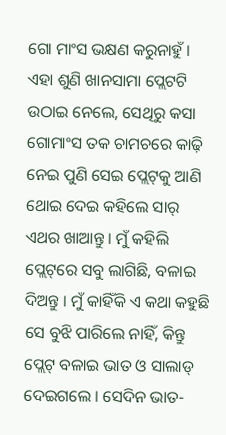ଗୋ ମାଂସ ଭକ୍ଷଣ କରୁନାହୁଁ । ଏହା ଶୁଣି ଖାନସାମା ପ୍ଲେଟଟି ଉଠାଇ ନେଲେ, ସେଥିରୁ କସା ଗୋମାଂସ ତକ ଚାମଚରେ କାଢ଼ି ନେଇ ପୁଣି ସେଇ ପ୍ଲେଟ୍‌କୁ ଆଣି ଥୋଇ ଦେଇ କହିଲେ ସାର୍ ଏଥର ଖାଆନ୍ତୁ । ମୁଁ କହିଲି ପ୍ଲେଟ୍‌ରେ ସବୁ ଲାଗିଛି, ବଳାଇ ଦିଅନ୍ତୁ । ମୁଁ କାହିଁକି ଏ କଥା କହୁଛି ସେ ବୁଝି ପାରିଲେ ନାହିଁ, କିନ୍ତୁ ପ୍ଲେଟ୍ ବଳାଇ ଭାତ ଓ ସାଲାଡ୍ ଦେଇଗଲେ । ସେଦିନ ଭାତ-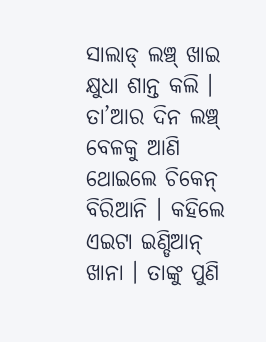ସାଲାଡ୍ ଲଞ୍ଚ୍ ଖାଇ କ୍ଷୁଧା ଶାନ୍ତ କଲି । ତା’ଆର ଦିନ ଲଞ୍ଚ୍ ବେଳକୁ ଆଣି ଥୋଇଲେ ଚିକେନ୍ ବିରିଆନି । କହିଲେ ଏଇଟା ଇଣ୍ଡିଆନ୍ ଖାନା । ତାଙ୍କୁ ପୁଣି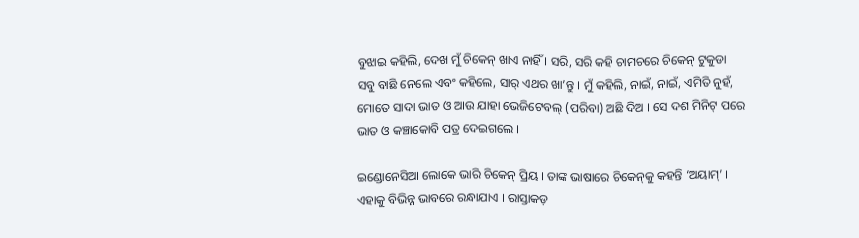ବୁଝାଇ କହିଲି, ଦେଖ ମୁଁ ଚିକେନ୍ ଖାଏ ନାହିଁ । ସରି, ସରି କହି ଚାମଚରେ ଚିକେନ୍ ଟୁକୁଡା ସବୁ ବାଛି ନେଲେ ଏବଂ କହିଲେ, ସାର୍ ଏଥର ଖା’ନ୍ତୁ । ମୁଁ କହିଲି, ନାଇଁ, ନାଇଁ, ଏମିତି ନୁହଁ, ମୋତେ ସାଦା ଭାତ ଓ ଆଉ ଯାହା ଭେଜିଟେବଲ୍ (ପରିବା) ଅଛି ଦିଅ । ସେ ଦଶ ମିନିଟ୍ ପରେ ଭାତ ଓ କଞ୍ଚାକୋବି ପତ୍ର ଦେଇଗଲେ ।

ଇଣ୍ଡୋନେସିଆ ଲୋକେ ଭାରି ଚିକେନ୍ ପ୍ରିୟ । ତାଙ୍କ ଭାଷାରେ ଚିକେନ୍‌କୁ କହନ୍ତି ‘ଅୟାମ୍’ । ଏହାକୁ ବିଭିନ୍ନ ଭାବରେ ରନ୍ଧାଯାଏ । ରାସ୍ତାକଡ଼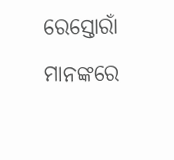ରେସ୍ତୋରାଁ ମାନଙ୍କରେ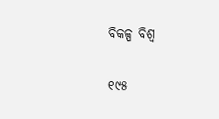ବିକଳ୍ପ ବିଶ୍ୱ

୧୯୫